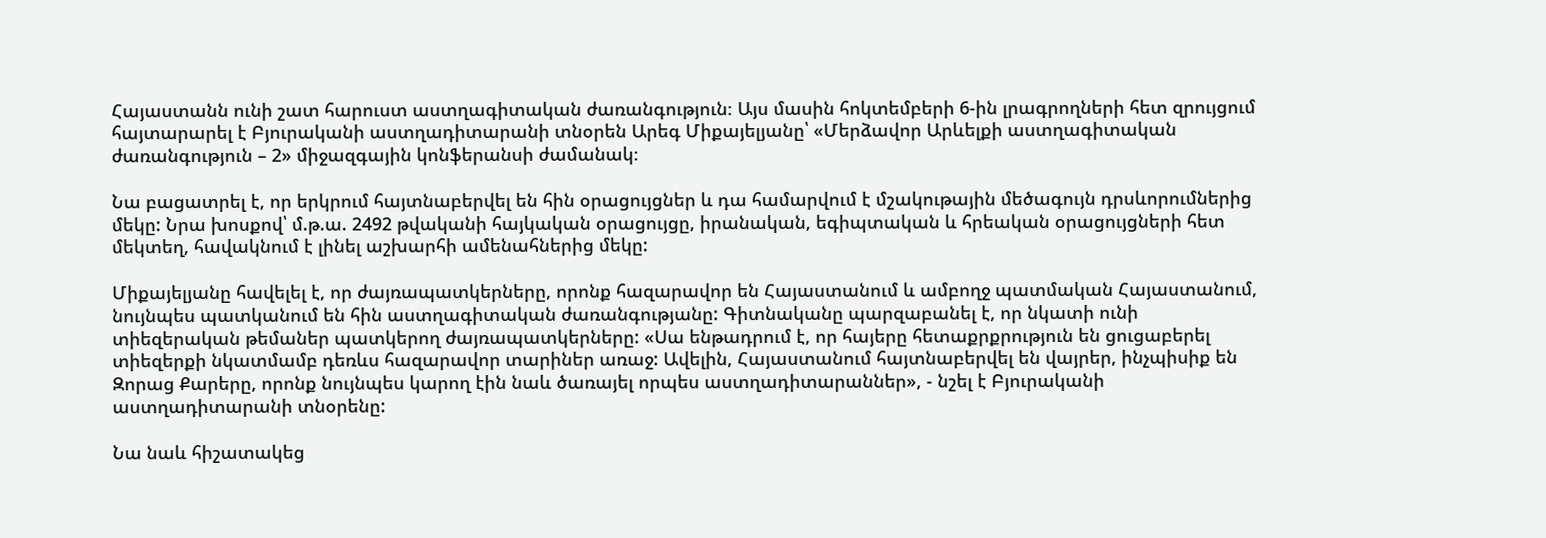Հայաստանն ունի շատ հարուստ աստղագիտական ժառանգություն։ Այս մասին հոկտեմբերի 6-ին լրագրողների հետ զրույցում հայտարարել է Բյուրականի աստղադիտարանի տնօրեն Արեգ Միքայելյանը՝ «Մերձավոր Արևելքի աստղագիտական ժառանգություն – 2» միջազգային կոնֆերանսի ժամանակ։

Նա բացատրել է, որ երկրում հայտնաբերվել են հին օրացույցներ և դա համարվում է մշակութային մեծագույն դրսևորումներից մեկը: Նրա խոսքով՝ մ.թ.ա. 2492 թվականի հայկական օրացույցը, իրանական, եգիպտական և հրեական օրացույցների հետ մեկտեղ, հավակնում է լինել աշխարհի ամենահներից մեկը:

Միքայելյանը հավելել է, որ ժայռապատկերները, որոնք հազարավոր են Հայաստանում և ամբողջ պատմական Հայաստանում, նույնպես պատկանում են հին աստղագիտական ժառանգությանը: Գիտնականը պարզաբանել է, որ նկատի ունի տիեզերական թեմաներ պատկերող ժայռապատկերները: «Սա ենթադրում է, որ հայերը հետաքրքրություն են ցուցաբերել տիեզերքի նկատմամբ դեռևս հազարավոր տարիներ առաջ: Ավելին, Հայաստանում հայտնաբերվել են վայրեր, ինչպիսիք են Զորաց Քարերը, որոնք նույնպես կարող էին նաև ծառայել որպես աստղադիտարաններ», - նշել է Բյուրականի աստղադիտարանի տնօրենը:

Նա նաև հիշատակեց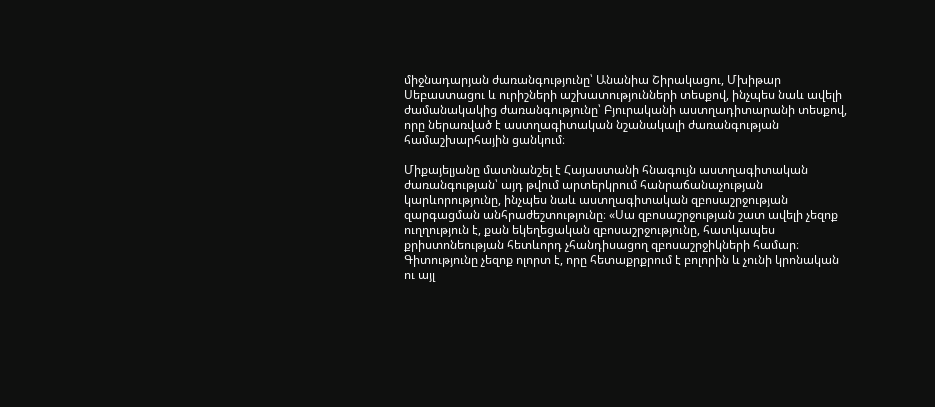միջնադարյան ժառանգությունը՝ Անանիա Շիրակացու, Մխիթար Սեբաստացու և ուրիշների աշխատությունների տեսքով, ինչպես նաև ավելի ժամանակակից ժառանգությունը՝ Բյուրականի աստղադիտարանի տեսքով, որը ներառված է աստղագիտական նշանակալի ժառանգության համաշխարհային ցանկում։

Միքայելյանը մատնանշել է Հայաստանի հնագույն աստղագիտական ժառանգության՝ այդ թվում արտերկրում հանրաճանաչության կարևորությունը, ինչպես նաև աստղագիտական զբոսաշրջության զարգացման անհրաժեշտությունը։ «Սա զբոսաշրջության շատ ավելի չեզոք ուղղություն է, քան եկեղեցական զբոսաշրջությունը, հատկապես քրիստոնեության հետևորդ չհանդիսացող զբոսաշրջիկների համար։ Գիտությունը չեզոք ոլորտ է, որը հետաքրքրում է բոլորին և չունի կրոնական ու այլ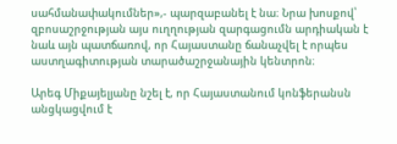սահմանափակումներ»,- պարզաբանել է նա։ Նրա խոսքով՝ զբոսաշրջության այս ուղղության զարգացումն արդիական է նաև այն պատճառով, որ Հայաստանը ճանաչվել է որպես աստղագիտության տարածաշրջանային կենտրոն։

Արեգ Միքայելյանը նշել է, որ Հայաստանում կոնֆերանսն անցկացվում է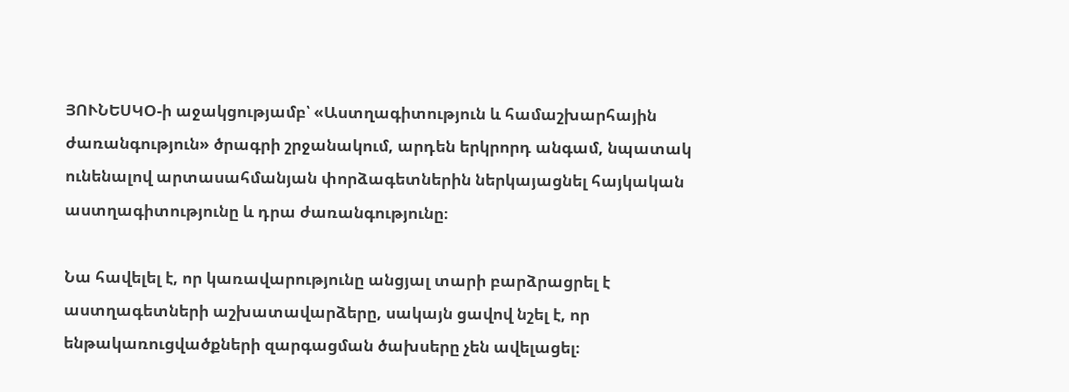ՅՈՒՆԵՍԿՕ-ի աջակցությամբ՝ «Աստղագիտություն և համաշխարհային ժառանգություն» ծրագրի շրջանակում, արդեն երկրորդ անգամ, նպատակ ունենալով արտասահմանյան փորձագետներին ներկայացնել հայկական աստղագիտությունը և դրա ժառանգությունը։

Նա հավելել է, որ կառավարությունը անցյալ տարի բարձրացրել է աստղագետների աշխատավարձերը, սակայն ցավով նշել է, որ ենթակառուցվածքների զարգացման ծախսերը չեն ավելացել։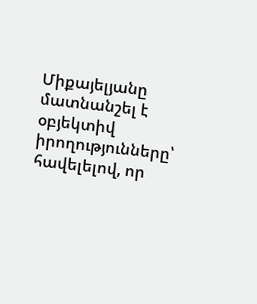Միքայելյանը մատնանշել է օբյեկտիվ իրողությունները՝ հավելելով, որ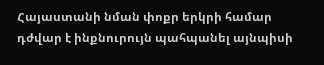Հայաստանի նման փոքր երկրի համար դժվար է ինքնուրույն պահպանել այնպիսի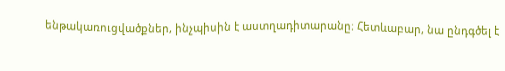ենթակառուցվածքներ, ինչպիսին է աստղադիտարանը։ Հետևաբար, նա ընդգծել է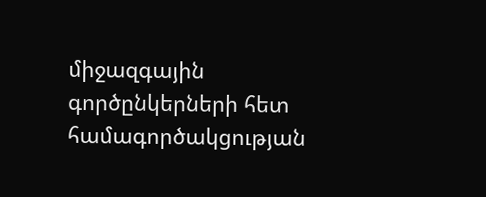միջազգային գործընկերների հետ համագործակցության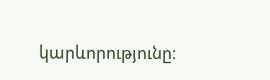կարևորությունը։